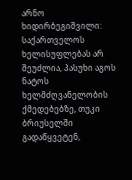არნო ხიდირბეგიშვილი: საქართველოს ხელისუფლებას არ შეუძლია, პასუხი აგოს ნატოს ხელმძღვანელობის ქმედებებზე, თუკი ბრიუსელში გადაწყვეტენ,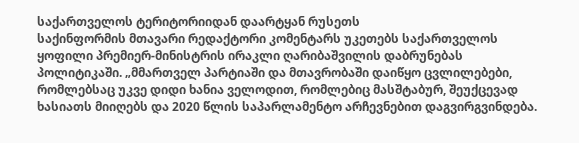საქართველოს ტერიტორიიდან დაარტყან რუსეთს
საქინფორმის მთავარი რედაქტორი კომენტარს უკეთებს საქართველოს ყოფილი პრემიერ-მინისტრის ირაკლი ღარიბაშვილის დაბრუნებას პოლიტიკაში. „მმართველ პარტიაში და მთავრობაში დაიწყო ცვლილებები, რომლებსაც უკვე დიდი ხანია ველოდით, რომლებიც მასშტაბურ, შეუქცევად ხასიათს მიიღებს და 2020 წლის საპარლამენტო არჩევნებით დაგვირგვინდება.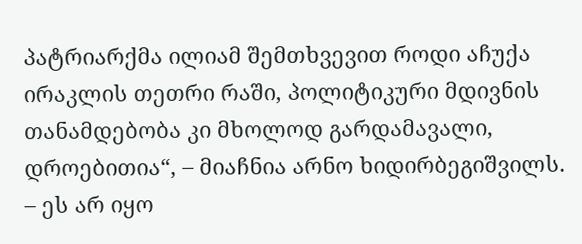პატრიარქმა ილიამ შემთხვევით როდი აჩუქა ირაკლის თეთრი რაში, პოლიტიკური მდივნის თანამდებობა კი მხოლოდ გარდამავალი, დროებითია“, – მიაჩნია არნო ხიდირბეგიშვილს.
– ეს არ იყო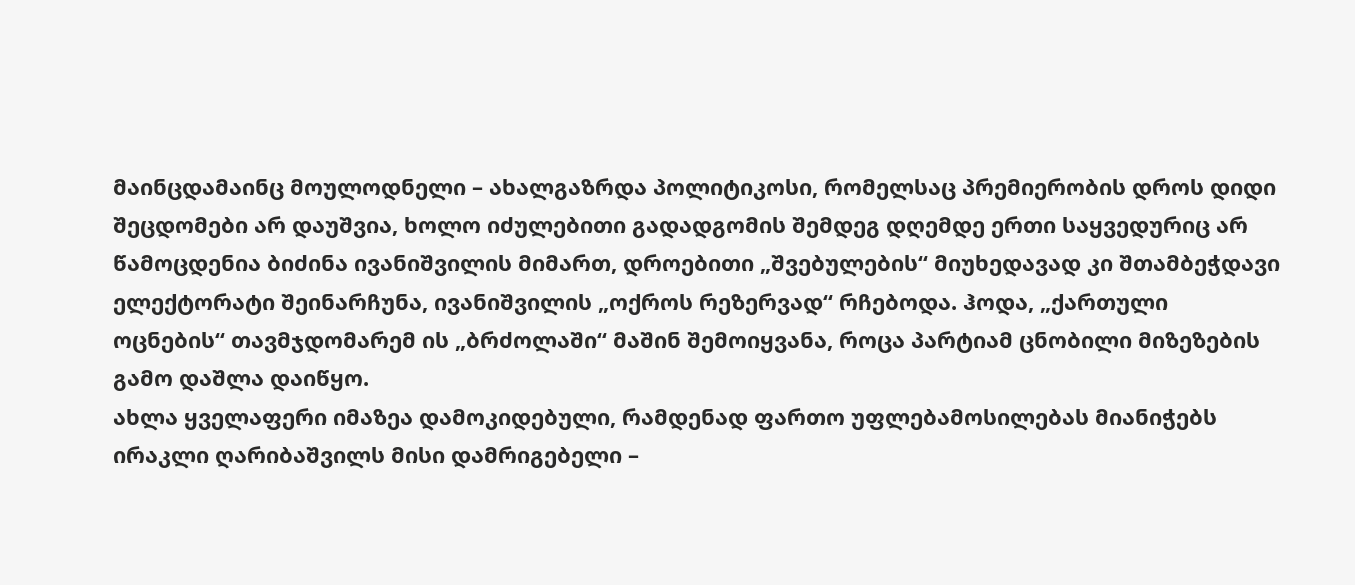მაინცდამაინც მოულოდნელი – ახალგაზრდა პოლიტიკოსი, რომელსაც პრემიერობის დროს დიდი შეცდომები არ დაუშვია, ხოლო იძულებითი გადადგომის შემდეგ დღემდე ერთი საყვედურიც არ წამოცდენია ბიძინა ივანიშვილის მიმართ, დროებითი „შვებულების“ მიუხედავად კი შთამბეჭდავი ელექტორატი შეინარჩუნა, ივანიშვილის „ოქროს რეზერვად“ რჩებოდა. ჰოდა, „ქართული ოცნების“ თავმჯდომარემ ის „ბრძოლაში“ მაშინ შემოიყვანა, როცა პარტიამ ცნობილი მიზეზების გამო დაშლა დაიწყო.
ახლა ყველაფერი იმაზეა დამოკიდებული, რამდენად ფართო უფლებამოსილებას მიანიჭებს ირაკლი ღარიბაშვილს მისი დამრიგებელი –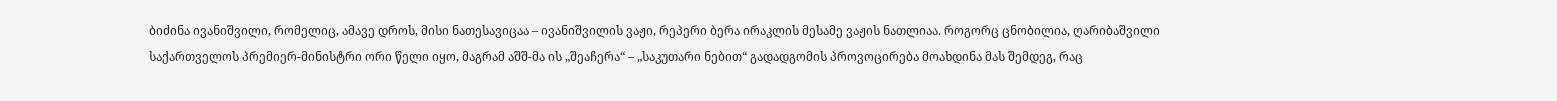ბიძინა ივანიშვილი, რომელიც, ამავე დროს, მისი ნათესავიცაა – ივანიშვილის ვაჟი, რეპერი ბერა ირაკლის მესამე ვაჟის ნათლიაა. როგორც ცნობილია, ღარიბაშვილი საქართველოს პრემიერ-მინისტრი ორი წელი იყო, მაგრამ აშშ-მა ის „შეაჩერა“ – „საკუთარი ნებით“ გადადგომის პროვოცირება მოახდინა მას შემდეგ, რაც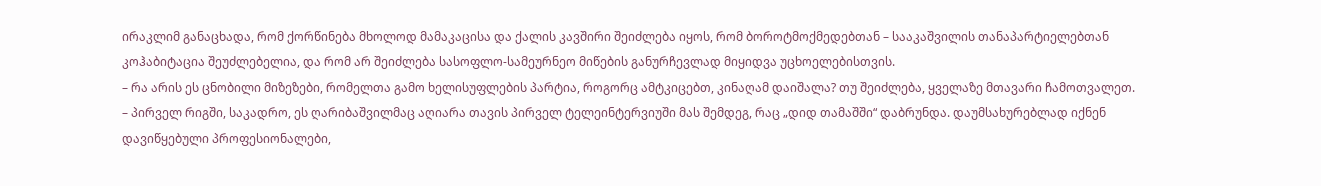ირაკლიმ განაცხადა, რომ ქორწინება მხოლოდ მამაკაცისა და ქალის კავშირი შეიძლება იყოს, რომ ბოროტმოქმედებთან – სააკაშვილის თანაპარტიელებთან კოჰაბიტაცია შეუძლებელია, და რომ არ შეიძლება სასოფლო-სამეურნეო მიწების განურჩევლად მიყიდვა უცხოელებისთვის.
– რა არის ეს ცნობილი მიზეზები, რომელთა გამო ხელისუფლების პარტია, როგორც ამტკიცებთ, კინაღამ დაიშალა? თუ შეიძლება, ყველაზე მთავარი ჩამოთვალეთ.
– პირველ რიგში, საკადრო, ეს ღარიბაშვილმაც აღიარა თავის პირველ ტელეინტერვიუში მას შემდეგ, რაც „დიდ თამაშში“ დაბრუნდა. დაუმსახურებლად იქნენ დავიწყებული პროფესიონალები,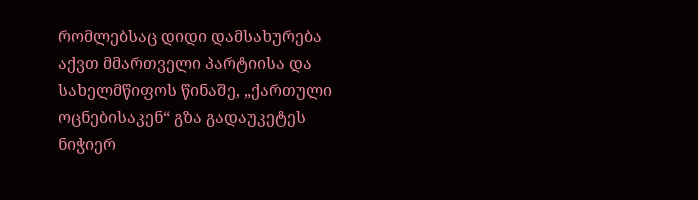რომლებსაც დიდი დამსახურება აქვთ მმართველი პარტიისა და სახელმწიფოს წინაშე, „ქართული ოცნებისაკენ“ გზა გადაუკეტეს ნიჭიერ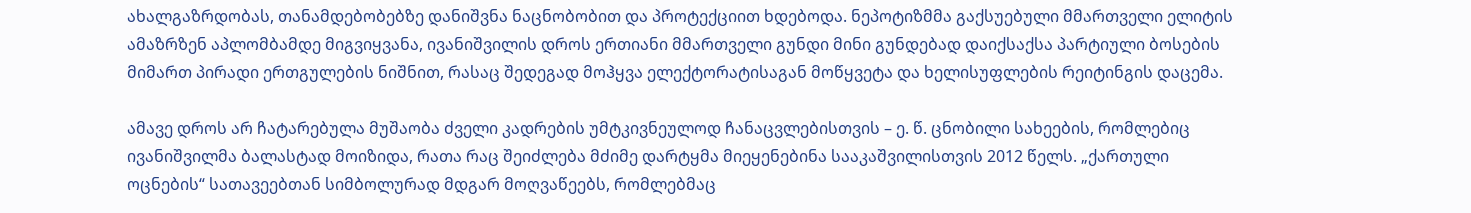ახალგაზრდობას, თანამდებობებზე დანიშვნა ნაცნობობით და პროტექციით ხდებოდა. ნეპოტიზმმა გაქსუებული მმართველი ელიტის ამაზრზენ აპლომბამდე მიგვიყვანა, ივანიშვილის დროს ერთიანი მმართველი გუნდი მინი გუნდებად დაიქსაქსა პარტიული ბოსების მიმართ პირადი ერთგულების ნიშნით, რასაც შედეგად მოჰყვა ელექტორატისაგან მოწყვეტა და ხელისუფლების რეიტინგის დაცემა.

ამავე დროს არ ჩატარებულა მუშაობა ძველი კადრების უმტკივნეულოდ ჩანაცვლებისთვის – ე. წ. ცნობილი სახეების, რომლებიც ივანიშვილმა ბალასტად მოიზიდა, რათა რაც შეიძლება მძიმე დარტყმა მიეყენებინა სააკაშვილისთვის 2012 წელს. „ქართული ოცნების“ სათავეებთან სიმბოლურად მდგარ მოღვაწეებს, რომლებმაც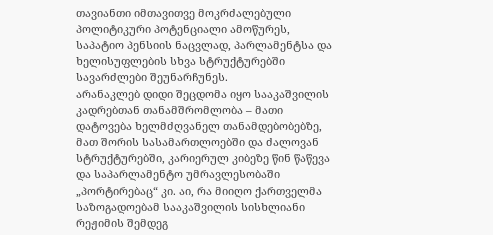თავიანთი იმთავითვე მოკრძალებული პოლიტიკური პოტენციალი ამოწურეს, საპატიო პენსიის ნაცვლად, პარლამენტსა და ხელისუფლების სხვა სტრუქტურებში სავარძლები შეუნარჩუნეს.
არანაკლებ დიდი შეცდომა იყო სააკაშვილის კადრებთან თანამშრომლობა – მათი დატოვება ხელმძღვანელ თანამდებობებზე, მათ შორის სასამართლოებში და ძალოვან სტრუქტურებში, კარიერულ კიბეზე წინ წაწევა და საპარლამენტო უმრავლესობაში „პორტირებაც“ კი. აი, რა მიიღო ქართველმა საზოგადოებამ სააკაშვილის სისხლიანი რეჟიმის შემდეგ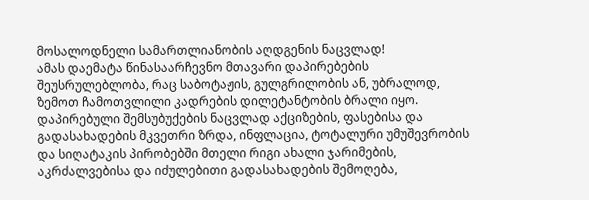მოსალოდნელი სამართლიანობის აღდგენის ნაცვლად!
ამას დაემატა წინასაარჩევნო მთავარი დაპირებების შეუსრულებლობა, რაც საბოტაჟის, გულგრილობის ან, უბრალოდ, ზემოთ ჩამოთვლილი კადრების დილეტანტობის ბრალი იყო. დაპირებული შემსუბუქების ნაცვლად აქციზების, ფასებისა და გადასახადების მკვეთრი ზრდა, ინფლაცია, ტოტალური უმუშევრობის და სიღატაკის პირობებში მთელი რიგი ახალი ჯარიმების, აკრძალვებისა და იძულებითი გადასახადების შემოღება,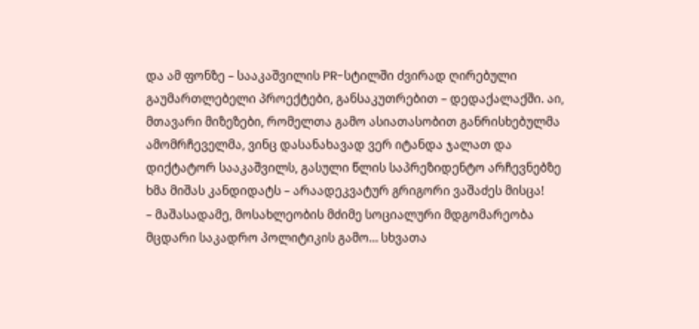და ამ ფონზე – სააკაშვილის PR-სტილში ძვირად ღირებული გაუმართლებელი პროექტები, განსაკუთრებით – დედაქალაქში. აი, მთავარი მიზეზები, რომელთა გამო ასიათასობით განრისხებულმა ამომრჩეველმა, ვინც დასანახავად ვერ იტანდა ჯალათ და დიქტატორ სააკაშვილს, გასული წლის საპრეზიდენტო არჩევნებზე ხმა მიშას კანდიდატს – არაადეკვატურ გრიგორი ვაშაძეს მისცა!
– მაშასადამე, მოსახლეობის მძიმე სოციალური მდგომარეობა მცდარი საკადრო პოლიტიკის გამო… სხვათა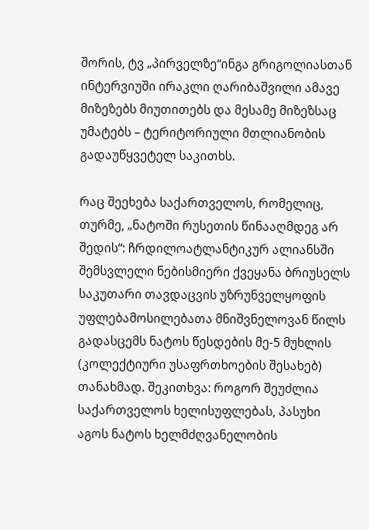შორის, ტვ „პირველზე“ინგა გრიგოლიასთან ინტერვიუში ირაკლი ღარიბაშვილი ამავე მიზეზებს მიუთითებს და მესამე მიზეზსაც უმატებს – ტერიტორიული მთლიანობის გადაუწყვეტელ საკითხს.

რაც შეეხება საქართველოს, რომელიც, თურმე, „ნატოში რუსეთის წინააღმდეგ არ შედის“: ჩრდილოატლანტიკურ ალიანსში შემსვლელი ნებისმიერი ქვეყანა ბრიუსელს საკუთარი თავდაცვის უზრუნველყოფის უფლებამოსილებათა მნიშვნელოვან წილს გადასცემს ნატოს წესდების მე-5 მუხლის (კოლექტიური უსაფრთხოების შესახებ) თანახმად. შეკითხვა: როგორ შეუძლია საქართველოს ხელისუფლებას, პასუხი აგოს ნატოს ხელმძღვანელობის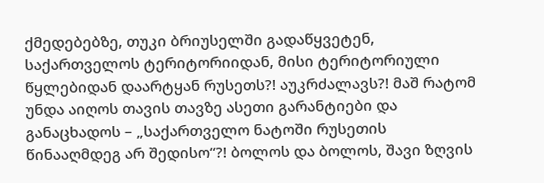ქმედებებზე, თუკი ბრიუსელში გადაწყვეტენ, საქართველოს ტერიტორიიდან, მისი ტერიტორიული წყლებიდან დაარტყან რუსეთს?! აუკრძალავს?! მაშ რატომ უნდა აიღოს თავის თავზე ასეთი გარანტიები და განაცხადოს – „საქართველო ნატოში რუსეთის წინააღმდეგ არ შედისო“?! ბოლოს და ბოლოს, შავი ზღვის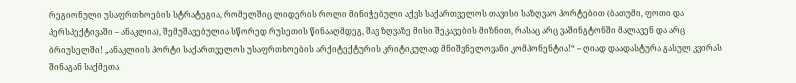რეგიონული უსაფრთხოების სტრატეგია, რომელშიც ლიდერის როლი მინიჭებული აქვს საქართველოს თავისი საზღვაო პორტებით (ბათუმი, ფოთი და პერსპექტივაში – ანაკლია), შემუშავებულია სწორედ რუსეთის წინააღმდეგ, შავ ზღვაზე მისი შეკავების მიზნით, რასაც არც ვაშინგტონში მალავენ და არც ბრიუსელში! „ანაკლიის პორტი საქართველოს უსაფრთხოების არქიტექტურის კრიტიკულად მნიშვნელოვანი კომპონენტია!“ – ღიად დაადასტურა გასულ კვირას შინაგან საქმეთა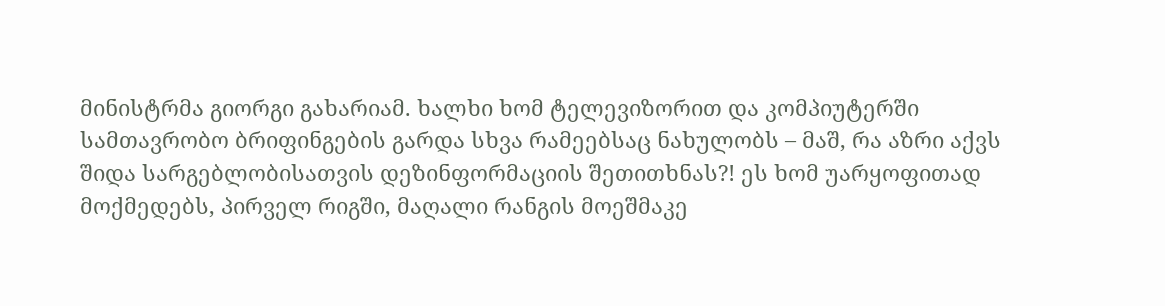მინისტრმა გიორგი გახარიამ. ხალხი ხომ ტელევიზორით და კომპიუტერში სამთავრობო ბრიფინგების გარდა სხვა რამეებსაც ნახულობს – მაშ, რა აზრი აქვს შიდა სარგებლობისათვის დეზინფორმაციის შეთითხნას?! ეს ხომ უარყოფითად მოქმედებს, პირველ რიგში, მაღალი რანგის მოეშმაკე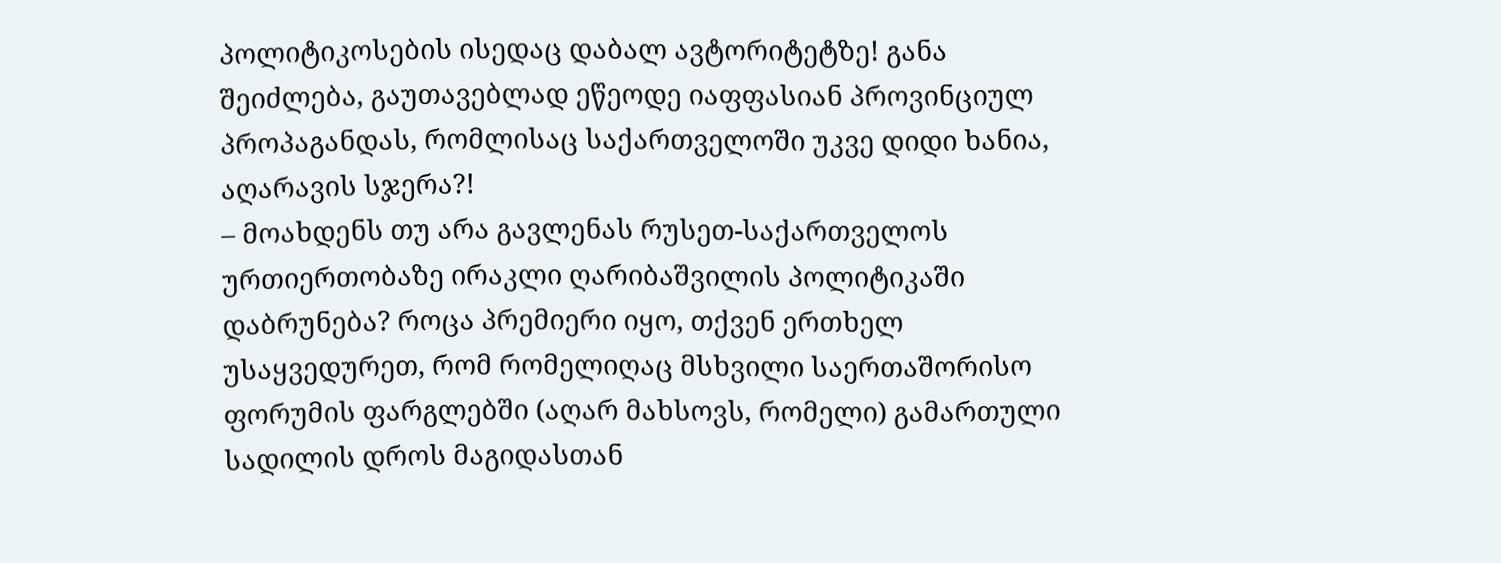პოლიტიკოსების ისედაც დაბალ ავტორიტეტზე! განა შეიძლება, გაუთავებლად ეწეოდე იაფფასიან პროვინციულ პროპაგანდას, რომლისაც საქართველოში უკვე დიდი ხანია, აღარავის სჯერა?!
– მოახდენს თუ არა გავლენას რუსეთ-საქართველოს ურთიერთობაზე ირაკლი ღარიბაშვილის პოლიტიკაში დაბრუნება? როცა პრემიერი იყო, თქვენ ერთხელ უსაყვედურეთ, რომ რომელიღაც მსხვილი საერთაშორისო ფორუმის ფარგლებში (აღარ მახსოვს, რომელი) გამართული სადილის დროს მაგიდასთან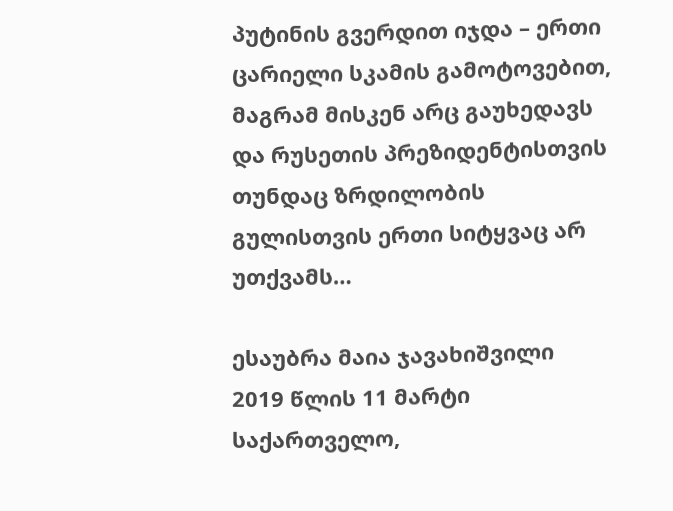პუტინის გვერდით იჯდა – ერთი ცარიელი სკამის გამოტოვებით, მაგრამ მისკენ არც გაუხედავს და რუსეთის პრეზიდენტისთვის თუნდაც ზრდილობის გულისთვის ერთი სიტყვაც არ უთქვამს…

ესაუბრა მაია ჯავახიშვილი
2019 წლის 11 მარტი
საქართველო,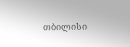თბილისი